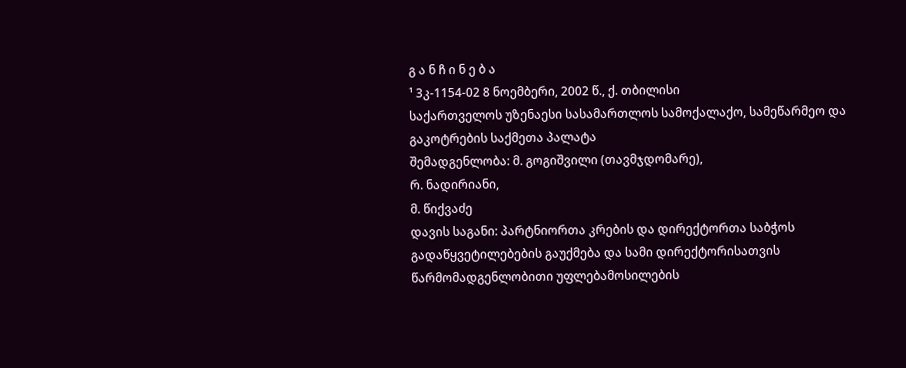გ ა ნ ჩ ი ნ ე ბ ა
¹ 3კ-1154-02 8 ნოემბერი, 2002 წ., ქ. თბილისი
საქართველოს უზენაესი სასამართლოს სამოქალაქო, სამეწარმეო და გაკოტრების საქმეთა პალატა
შემადგენლობა: მ. გოგიშვილი (თავმჯდომარე),
რ. ნადირიანი,
მ. წიქვაძე
დავის საგანი: პარტნიორთა კრების და დირექტორთა საბჭოს გადაწყვეტილებების გაუქმება და სამი დირექტორისათვის წარმომადგენლობითი უფლებამოსილების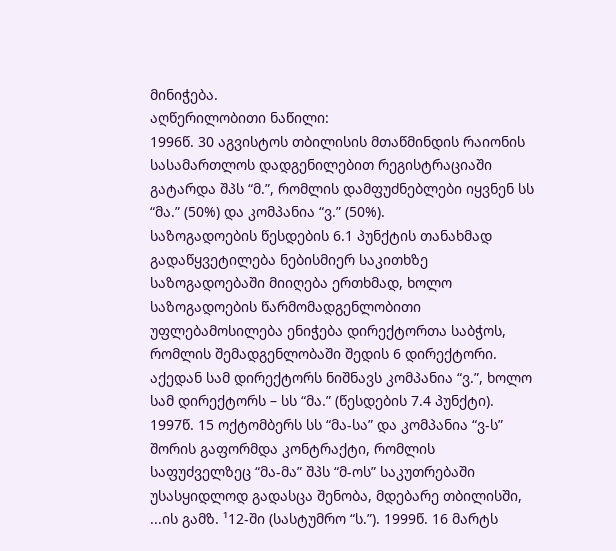მინიჭება.
აღწერილობითი ნაწილი:
1996წ. 30 აგვისტოს თბილისის მთაწმინდის რაიონის სასამართლოს დადგენილებით რეგისტრაციაში გატარდა შპს “მ.”, რომლის დამფუძნებლები იყვნენ სს “მა.” (50%) და კომპანია “ვ.” (50%).
საზოგადოების წესდების 6.1 პუნქტის თანახმად გადაწყვეტილება ნებისმიერ საკითხზე საზოგადოებაში მიიღება ერთხმად, ხოლო საზოგადოების წარმომადგენლობითი უფლებამოსილება ენიჭება დირექტორთა საბჭოს, რომლის შემადგენლობაში შედის 6 დირექტორი. აქედან სამ დირექტორს ნიშნავს კომპანია “ვ.”, ხოლო სამ დირექტორს – სს “მა.” (წესდების 7.4 პუნქტი).
1997წ. 15 ოქტომბერს სს “მა-სა” და კომპანია “ვ-ს” შორის გაფორმდა კონტრაქტი, რომლის საფუძველზეც “მა-მა” შპს “მ-ოს” საკუთრებაში უსასყიდლოდ გადასცა შენობა, მდებარე თბილისში, ...ის გამზ. ¹12-ში (სასტუმრო “ს.”). 1999წ. 16 მარტს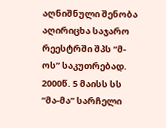აღნიშნული შენობა აღირიცხა საჯარო რეესტრში შპს “მ-ოს” საკუთრებად.
2000წ. 5 მაისს სს “მა-მა” სარჩელი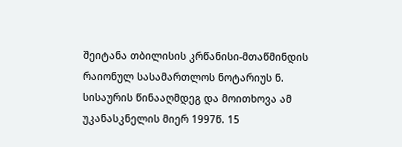შეიტანა თბილისის კრწანისი-მთაწმინდის რაიონულ სასამართლოს ნოტარიუს ნ. სისაურის წინააღმდეგ და მოითხოვა ამ უკანასკნელის მიერ 1997წ. 15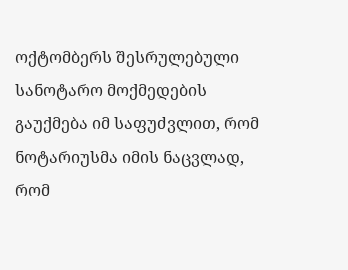ოქტომბერს შესრულებული სანოტარო მოქმედების გაუქმება იმ საფუძვლით, რომ ნოტარიუსმა იმის ნაცვლად, რომ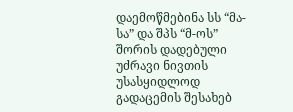დაემოწმებინა სს “მა-სა” და შპს “მ-ოს” შორის დადებული უძრავი ნივთის უსასყიდლოდ გადაცემის შესახებ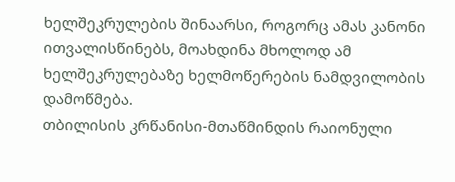ხელშეკრულების შინაარსი, როგორც ამას კანონი ითვალისწინებს, მოახდინა მხოლოდ ამ ხელშეკრულებაზე ხელმოწერების ნამდვილობის დამოწმება.
თბილისის კრწანისი-მთაწმინდის რაიონული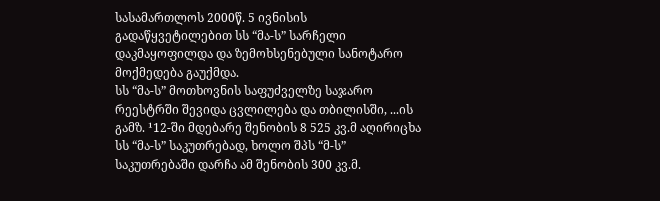სასამართლოს 2000წ. 5 ივნისის გადაწყვეტილებით სს “მა-ს” სარჩელი დაკმაყოფილდა და ზემოხსენებული სანოტარო მოქმედება გაუქმდა.
სს “მა-ს” მოთხოვნის საფუძველზე საჯარო რეესტრში შევიდა ცვლილება და თბილისში, ...ის გამზ. ¹12-ში მდებარე შენობის 8 525 კვ.მ აღირიცხა სს “მა-ს” საკუთრებად, ხოლო შპს “მ-ს” საკუთრებაში დარჩა ამ შენობის 300 კვ.მ.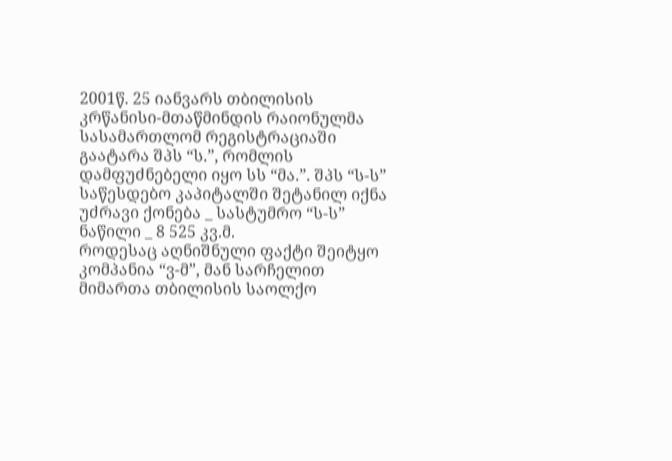2001წ. 25 იანვარს თბილისის კრწანისი-მთაწმინდის რაიონულმა სასამართლომ რეგისტრაციაში გაატარა შპს “ს.”, რომლის დამფუძნებელი იყო სს “მა.”. შპს “ს-ს” საწესდებო კაპიტალში შეტანილ იქნა უძრავი ქონება _ სასტუმრო “ს-ს” ნაწილი _ 8 525 კვ.მ.
როდესაც აღნიშნული ფაქტი შეიტყო კომპანია “ვ-მ”, მან სარჩელით მიმართა თბილისის საოლქო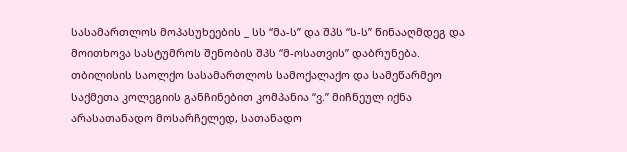სასამართლოს მოპასუხეების _ სს “მა-ს” და შპს “ს-ს” წინააღმდეგ და მოითხოვა სასტუმროს შენობის შპს “მ-ოსათვის” დაბრუნება. თბილისის საოლქო სასამართლოს სამოქალაქო და სამეწარმეო საქმეთა კოლეგიის განჩინებით კომპანია “ვ.” მიჩნეულ იქნა არასათანადო მოსარჩელედ, სათანადო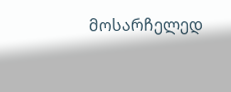მოსარჩელედ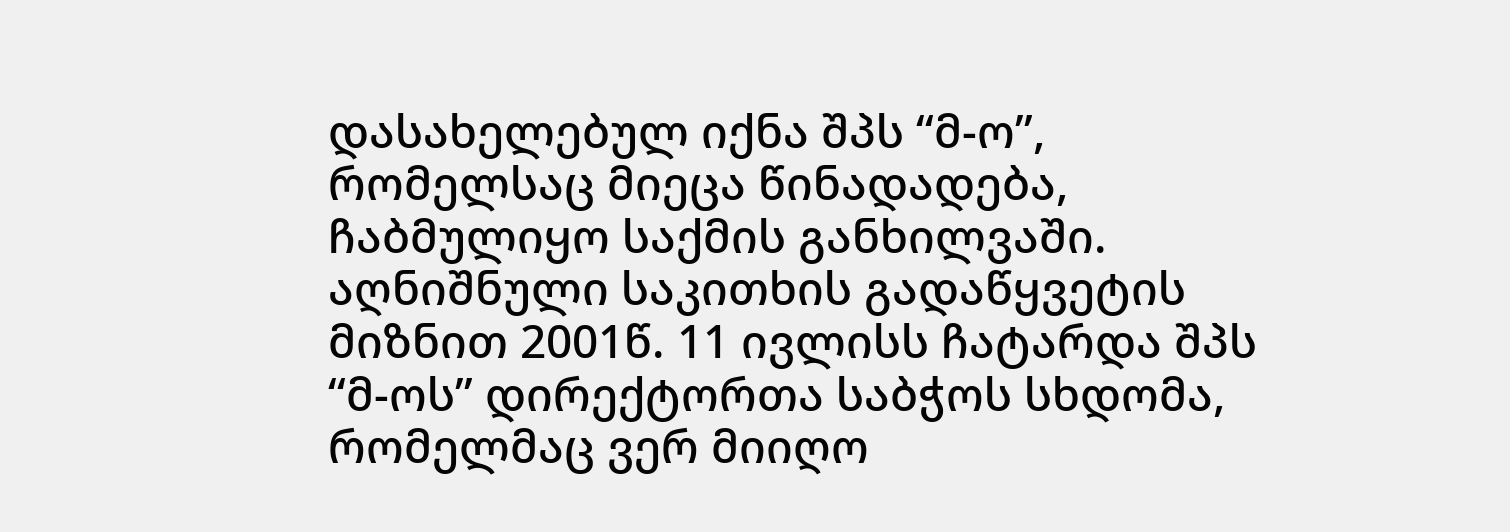დასახელებულ იქნა შპს “მ-ო”, რომელსაც მიეცა წინადადება, ჩაბმულიყო საქმის განხილვაში.
აღნიშნული საკითხის გადაწყვეტის მიზნით 2001წ. 11 ივლისს ჩატარდა შპს “მ-ოს” დირექტორთა საბჭოს სხდომა, რომელმაც ვერ მიიღო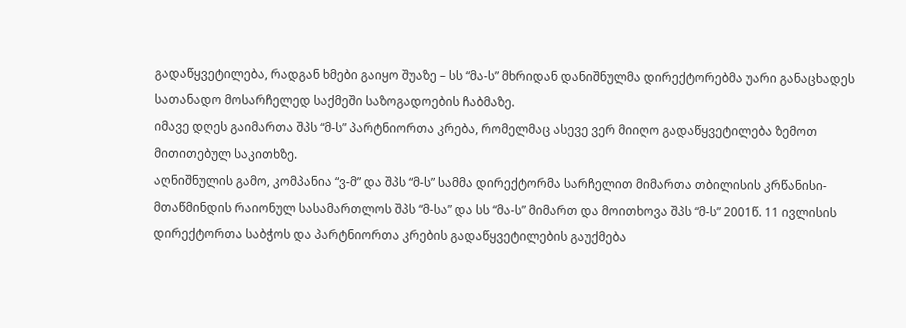გადაწყვეტილება, რადგან ხმები გაიყო შუაზე – სს “მა-ს” მხრიდან დანიშნულმა დირექტორებმა უარი განაცხადეს სათანადო მოსარჩელედ საქმეში საზოგადოების ჩაბმაზე.
იმავე დღეს გაიმართა შპს “მ-ს” პარტნიორთა კრება, რომელმაც ასევე ვერ მიიღო გადაწყვეტილება ზემოთ მითითებულ საკითხზე.
აღნიშნულის გამო, კომპანია “ვ-მ” და შპს “მ-ს” სამმა დირექტორმა სარჩელით მიმართა თბილისის კრწანისი-მთაწმინდის რაიონულ სასამართლოს შპს “მ-სა” და სს “მა-ს” მიმართ და მოითხოვა შპს “მ-ს” 2001წ. 11 ივლისის დირექტორთა საბჭოს და პარტნიორთა კრების გადაწყვეტილების გაუქმება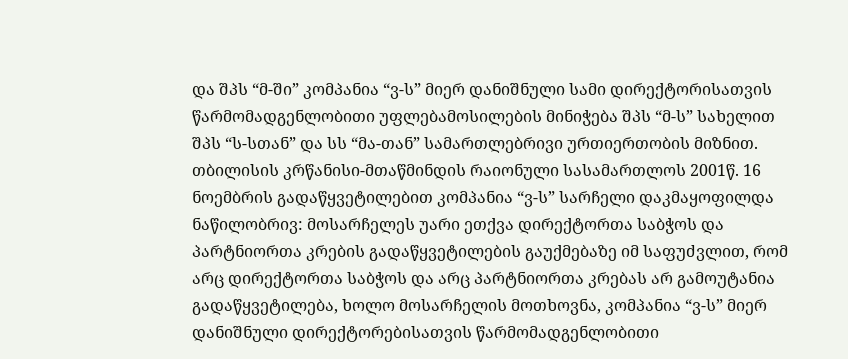და შპს “მ-ში” კომპანია “ვ-ს” მიერ დანიშნული სამი დირექტორისათვის წარმომადგენლობითი უფლებამოსილების მინიჭება შპს “მ-ს” სახელით შპს “ს-სთან” და სს “მა-თან” სამართლებრივი ურთიერთობის მიზნით.
თბილისის კრწანისი-მთაწმინდის რაიონული სასამართლოს 2001წ. 16 ნოემბრის გადაწყვეტილებით კომპანია “ვ-ს” სარჩელი დაკმაყოფილდა ნაწილობრივ: მოსარჩელეს უარი ეთქვა დირექტორთა საბჭოს და პარტნიორთა კრების გადაწყვეტილების გაუქმებაზე იმ საფუძვლით, რომ არც დირექტორთა საბჭოს და არც პარტნიორთა კრებას არ გამოუტანია გადაწყვეტილება, ხოლო მოსარჩელის მოთხოვნა, კომპანია “ვ-ს” მიერ დანიშნული დირექტორებისათვის წარმომადგენლობითი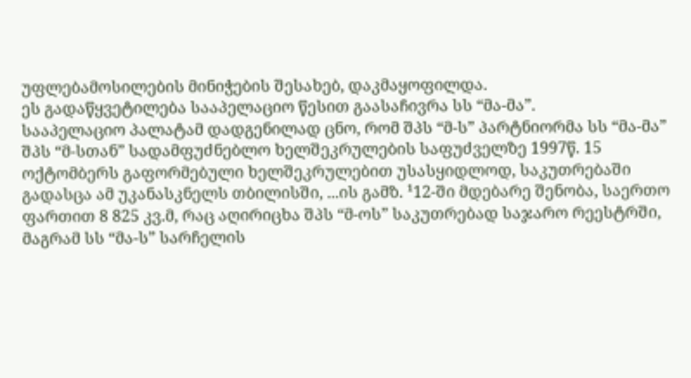უფლებამოსილების მინიჭების შესახებ, დაკმაყოფილდა.
ეს გადაწყვეტილება სააპელაციო წესით გაასაჩივრა სს “მა-მა”.
სააპელაციო პალატამ დადგენილად ცნო, რომ შპს “მ-ს” პარტნიორმა სს “მა-მა” შპს “მ-სთან” სადამფუძნებლო ხელშეკრულების საფუძველზე 1997წ. 15 ოქტომბერს გაფორმებული ხელშეკრულებით უსასყიდლოდ, საკუთრებაში გადასცა ამ უკანასკნელს თბილისში, ...ის გამზ. ¹12-ში მდებარე შენობა, საერთო ფართით 8 825 კვ.მ, რაც აღირიცხა შპს “მ-ოს” საკუთრებად საჯარო რეესტრში, მაგრამ სს “მა-ს” სარჩელის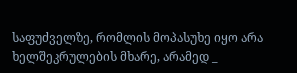საფუძველზე, რომლის მოპასუხე იყო არა ხელშეკრულების მხარე, არამედ _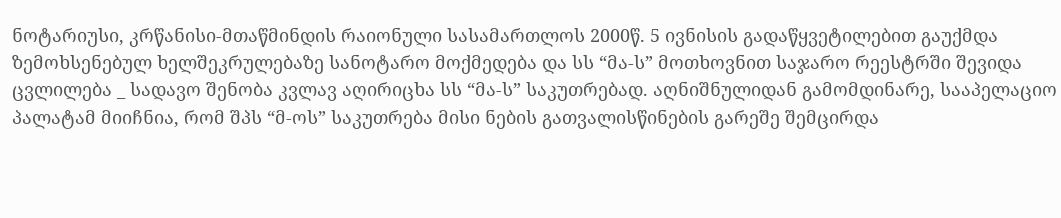ნოტარიუსი, კრწანისი-მთაწმინდის რაიონული სასამართლოს 2000წ. 5 ივნისის გადაწყვეტილებით გაუქმდა ზემოხსენებულ ხელშეკრულებაზე სანოტარო მოქმედება და სს “მა-ს” მოთხოვნით საჯარო რეესტრში შევიდა ცვლილება _ სადავო შენობა კვლავ აღირიცხა სს “მა-ს” საკუთრებად. აღნიშნულიდან გამომდინარე, სააპელაციო პალატამ მიიჩნია, რომ შპს “მ-ოს” საკუთრება მისი ნების გათვალისწინების გარეშე შემცირდა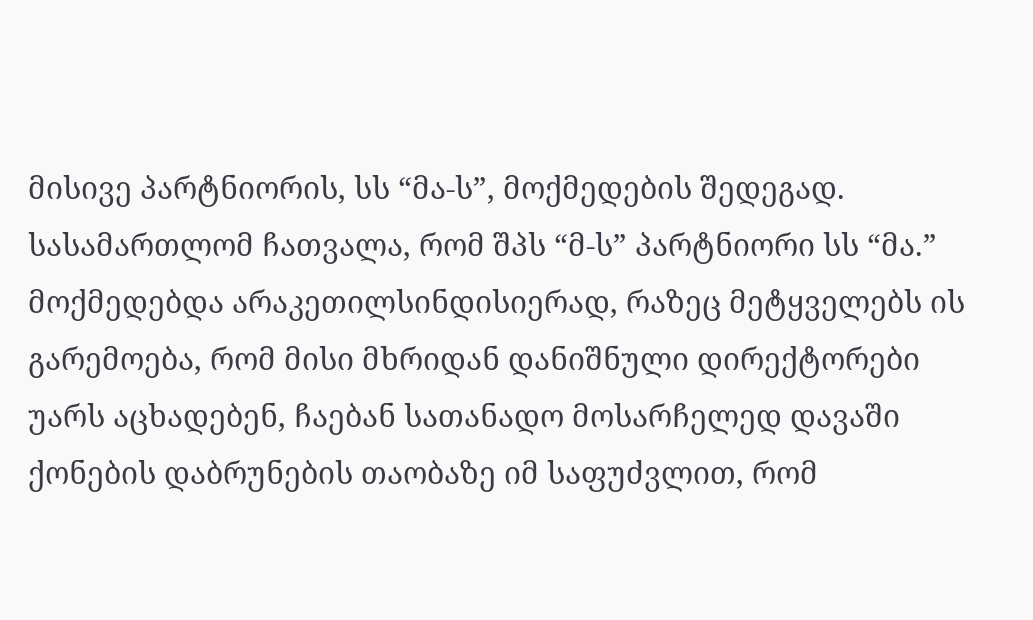მისივე პარტნიორის, სს “მა-ს”, მოქმედების შედეგად.
სასამართლომ ჩათვალა, რომ შპს “მ-ს” პარტნიორი სს “მა.” მოქმედებდა არაკეთილსინდისიერად, რაზეც მეტყველებს ის გარემოება, რომ მისი მხრიდან დანიშნული დირექტორები უარს აცხადებენ, ჩაებან სათანადო მოსარჩელედ დავაში ქონების დაბრუნების თაობაზე იმ საფუძვლით, რომ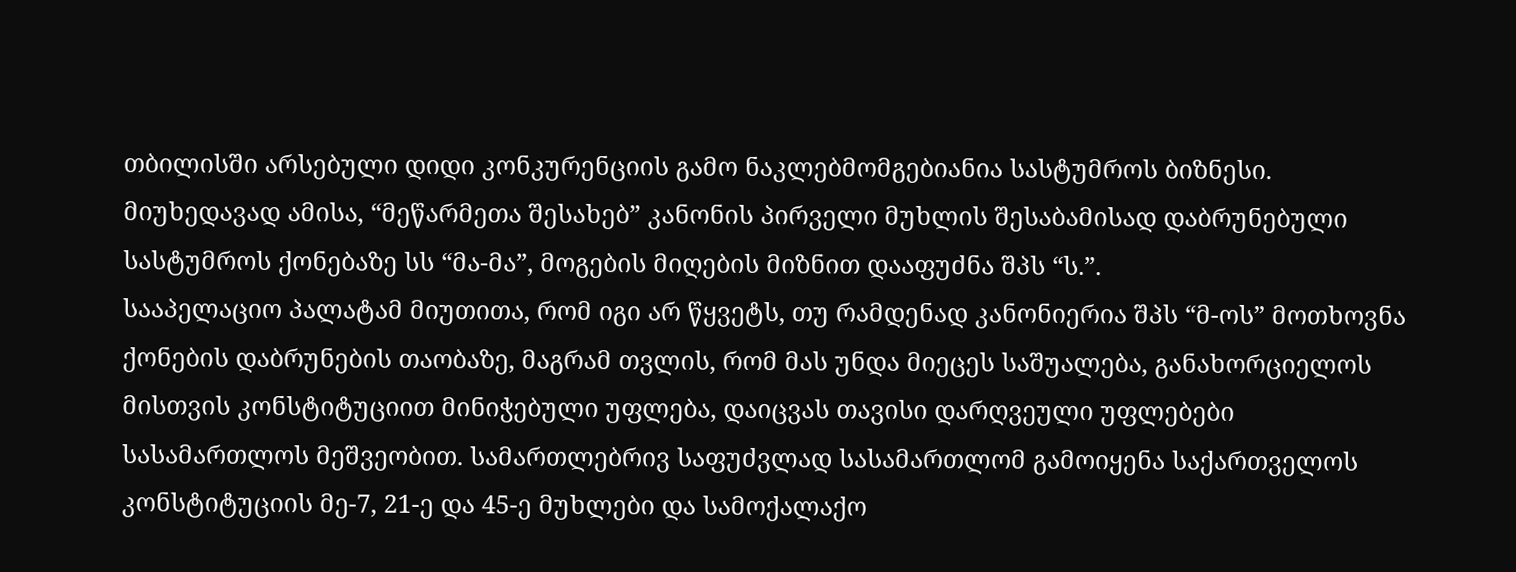თბილისში არსებული დიდი კონკურენციის გამო ნაკლებმომგებიანია სასტუმროს ბიზნესი. მიუხედავად ამისა, “მეწარმეთა შესახებ” კანონის პირველი მუხლის შესაბამისად დაბრუნებული სასტუმროს ქონებაზე სს “მა-მა”, მოგების მიღების მიზნით დააფუძნა შპს “ს.”.
სააპელაციო პალატამ მიუთითა, რომ იგი არ წყვეტს, თუ რამდენად კანონიერია შპს “მ-ოს” მოთხოვნა ქონების დაბრუნების თაობაზე, მაგრამ თვლის, რომ მას უნდა მიეცეს საშუალება, განახორციელოს მისთვის კონსტიტუციით მინიჭებული უფლება, დაიცვას თავისი დარღვეული უფლებები სასამართლოს მეშვეობით. სამართლებრივ საფუძვლად სასამართლომ გამოიყენა საქართველოს კონსტიტუციის მე-7, 21-ე და 45-ე მუხლები და სამოქალაქო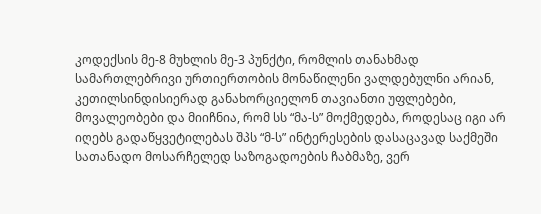კოდექსის მე-8 მუხლის მე-3 პუნქტი, რომლის თანახმად სამართლებრივი ურთიერთობის მონაწილენი ვალდებულნი არიან, კეთილსინდისიერად განახორციელონ თავიანთი უფლებები, მოვალეობები და მიიჩნია, რომ სს “მა-ს” მოქმედება, როდესაც იგი არ იღებს გადაწყვეტილებას შპს “მ-ს” ინტერესების დასაცავად საქმეში სათანადო მოსარჩელედ საზოგადოების ჩაბმაზე, ვერ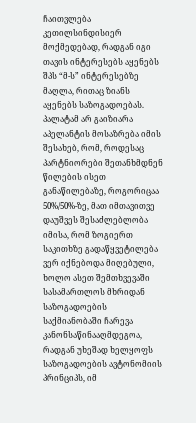ჩაითვლება კეთილსინდისიერ მოქმედებად, რადგან იგი თავის ინტერესებს აყენებს შპს “მ-ს” ინტერესებზე მაღლა, რითაც ზიანს აყენებს საზოგადოებას.
პალატამ არ გაიზიარა აპელანტის მოსაზრება იმის შესახებ, რომ, როდესაც პარტნიორები შეთანხმდნენ წილების ისეთ განაწილებაზე, როგორიცაა 50%/50%-ზე, მათ იმთავითვე დაუშვეს შესაძლებლობა იმისა, რომ ზოგიერთ საკითხზე გადაწყვეტილება ვერ იქნებოდა მიღებული, ხოლო ასეთ შემთხვევაში სასამართლოს მხრიდან საზოგადოების საქმიანობაში ჩარევა კანონსაწინააღმდეგოა, რადგან უხეშად ხელყოფს საზოგადოების ავტონომიის პრინციპს, იმ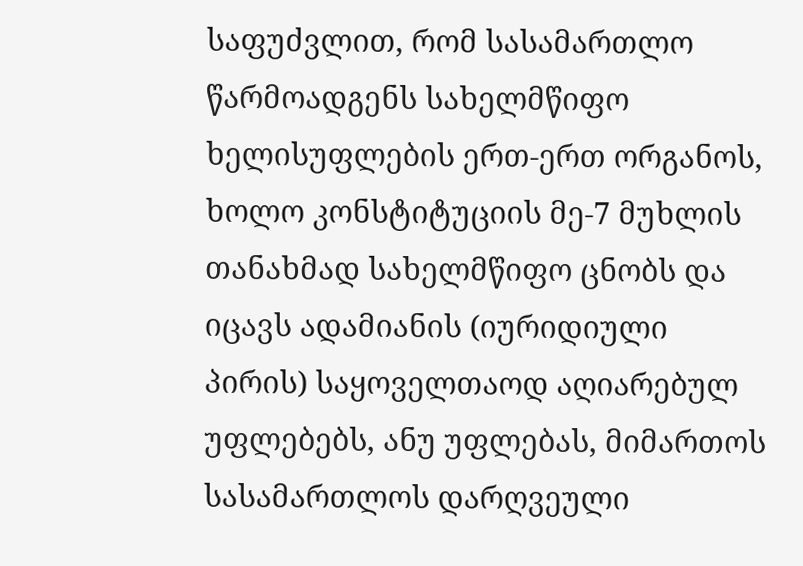საფუძვლით, რომ სასამართლო წარმოადგენს სახელმწიფო ხელისუფლების ერთ-ერთ ორგანოს, ხოლო კონსტიტუციის მე-7 მუხლის თანახმად სახელმწიფო ცნობს და იცავს ადამიანის (იურიდიული პირის) საყოველთაოდ აღიარებულ უფლებებს, ანუ უფლებას, მიმართოს სასამართლოს დარღვეული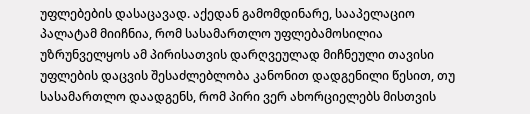უფლებების დასაცავად. აქედან გამომდინარე, სააპელაციო პალატამ მიიჩნია, რომ სასამართლო უფლებამოსილია უზრუნველყოს ამ პირისათვის დარღვეულად მიჩნეული თავისი უფლების დაცვის შესაძლებლობა კანონით დადგენილი წესით, თუ სასამართლო დაადგენს, რომ პირი ვერ ახორციელებს მისთვის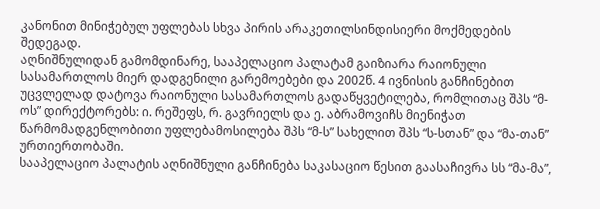კანონით მინიჭებულ უფლებას სხვა პირის არაკეთილსინდისიერი მოქმედების შედეგად.
აღნიშნულიდან გამომდინარე, სააპელაციო პალატამ გაიზიარა რაიონული სასამართლოს მიერ დადგენილი გარემოებები და 2002წ. 4 ივნისის განჩინებით უცვლელად დატოვა რაიონული სასამართლოს გადაწყვეტილება, რომლითაც შპს “მ-ოს” დირექტორებს: ი. რეშეფს, რ. გავრიელს და ე. აბრამოვიჩს მიენიჭათ წარმომადგენლობითი უფლებამოსილება შპს “მ-ს” სახელით შპს “ს-სთან” და “მა-თან” ურთიერთობაში.
სააპელაციო პალატის აღნიშნული განჩინება საკასაციო წესით გაასაჩივრა სს “მა-მა”,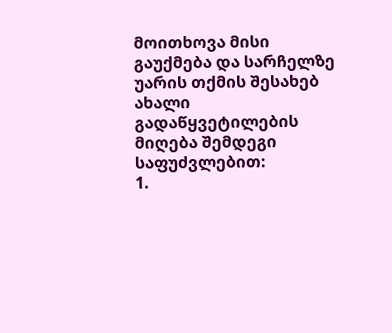მოითხოვა მისი გაუქმება და სარჩელზე უარის თქმის შესახებ ახალი გადაწყვეტილების მიღება შემდეგი საფუძვლებით:
1.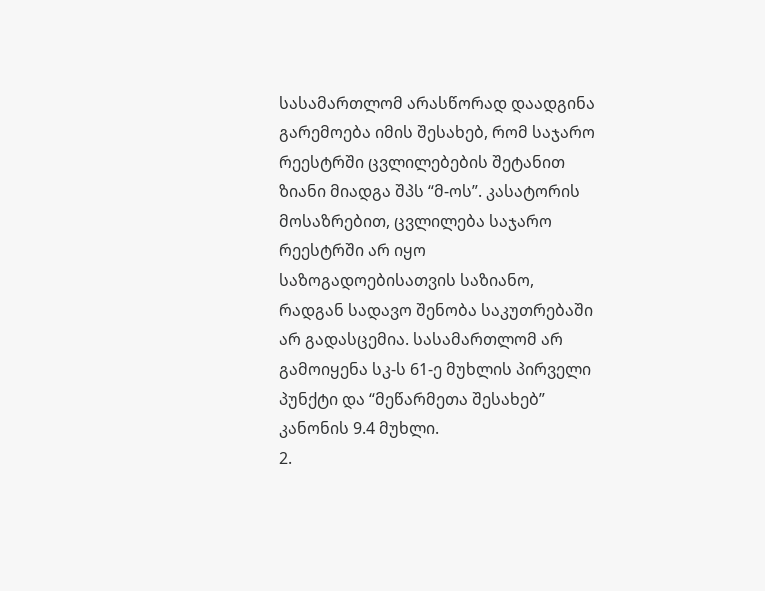სასამართლომ არასწორად დაადგინა გარემოება იმის შესახებ, რომ საჯარო რეესტრში ცვლილებების შეტანით ზიანი მიადგა შპს “მ-ოს”. კასატორის მოსაზრებით, ცვლილება საჯარო რეესტრში არ იყო საზოგადოებისათვის საზიანო, რადგან სადავო შენობა საკუთრებაში არ გადასცემია. სასამართლომ არ გამოიყენა სკ-ს 61-ე მუხლის პირველი პუნქტი და “მეწარმეთა შესახებ” კანონის 9.4 მუხლი.
2.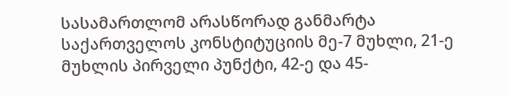სასამართლომ არასწორად განმარტა საქართველოს კონსტიტუციის მე-7 მუხლი, 21-ე მუხლის პირველი პუნქტი, 42-ე და 45-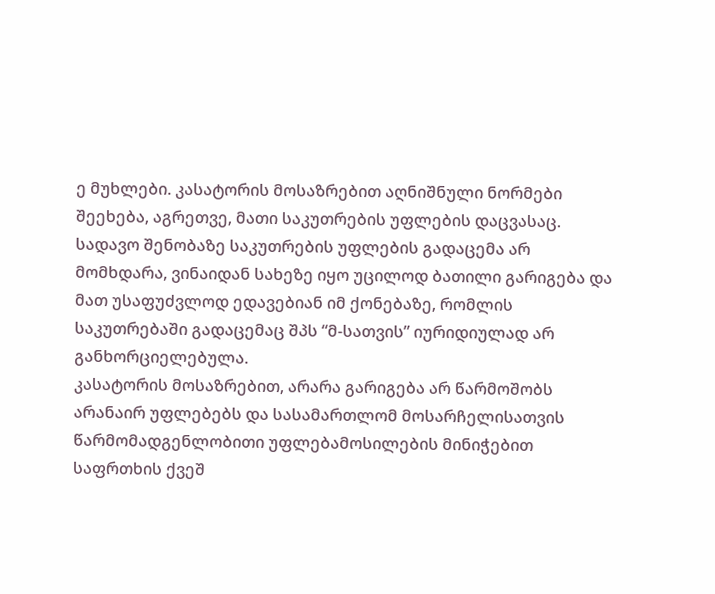ე მუხლები. კასატორის მოსაზრებით აღნიშნული ნორმები შეეხება, აგრეთვე, მათი საკუთრების უფლების დაცვასაც. სადავო შენობაზე საკუთრების უფლების გადაცემა არ მომხდარა, ვინაიდან სახეზე იყო უცილოდ ბათილი გარიგება და მათ უსაფუძვლოდ ედავებიან იმ ქონებაზე, რომლის საკუთრებაში გადაცემაც შპს “მ-სათვის” იურიდიულად არ განხორციელებულა.
კასატორის მოსაზრებით, არარა გარიგება არ წარმოშობს არანაირ უფლებებს და სასამართლომ მოსარჩელისათვის წარმომადგენლობითი უფლებამოსილების მინიჭებით საფრთხის ქვეშ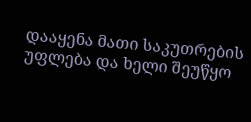დააყენა მათი საკუთრების უფლება და ხელი შეუწყო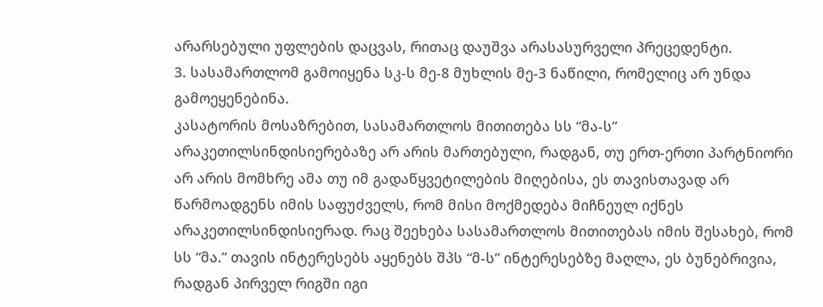არარსებული უფლების დაცვას, რითაც დაუშვა არასასურველი პრეცედენტი.
3. სასამართლომ გამოიყენა სკ-ს მე-8 მუხლის მე-3 ნაწილი, რომელიც არ უნდა გამოეყენებინა.
კასატორის მოსაზრებით, სასამართლოს მითითება სს “მა-ს” არაკეთილსინდისიერებაზე არ არის მართებული, რადგან, თუ ერთ-ერთი პარტნიორი არ არის მომხრე ამა თუ იმ გადაწყვეტილების მიღებისა, ეს თავისთავად არ წარმოადგენს იმის საფუძველს, რომ მისი მოქმედება მიჩნეულ იქნეს არაკეთილსინდისიერად. რაც შეეხება სასამართლოს მითითებას იმის შესახებ, რომ სს “მა.” თავის ინტერესებს აყენებს შპს “მ-ს” ინტერესებზე მაღლა, ეს ბუნებრივია, რადგან პირველ რიგში იგი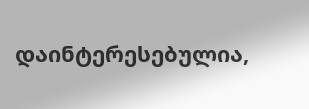დაინტერესებულია,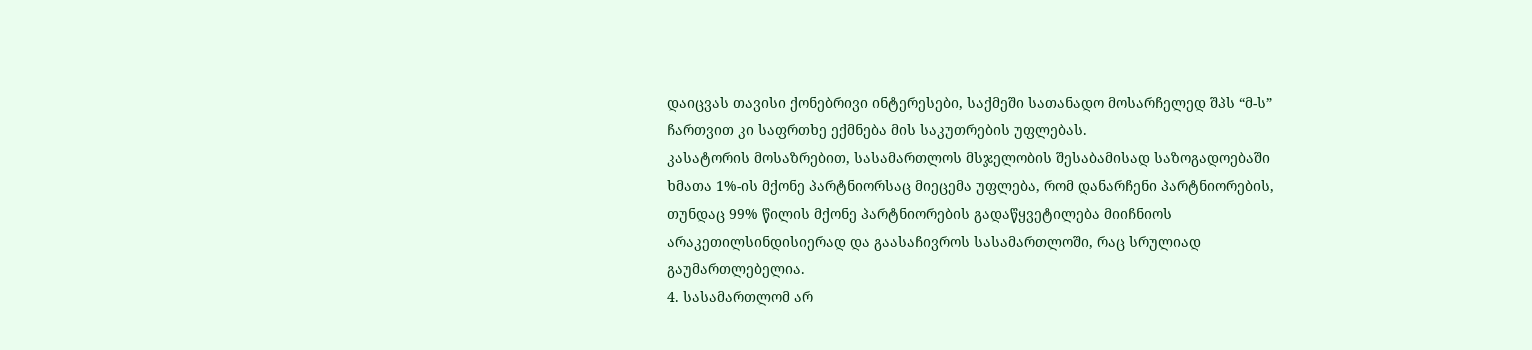დაიცვას თავისი ქონებრივი ინტერესები, საქმეში სათანადო მოსარჩელედ შპს “მ-ს” ჩართვით კი საფრთხე ექმნება მის საკუთრების უფლებას.
კასატორის მოსაზრებით, სასამართლოს მსჯელობის შესაბამისად საზოგადოებაში ხმათა 1%-ის მქონე პარტნიორსაც მიეცემა უფლება, რომ დანარჩენი პარტნიორების, თუნდაც 99% წილის მქონე პარტნიორების გადაწყვეტილება მიიჩნიოს არაკეთილსინდისიერად და გაასაჩივროს სასამართლოში, რაც სრულიად გაუმართლებელია.
4. სასამართლომ არ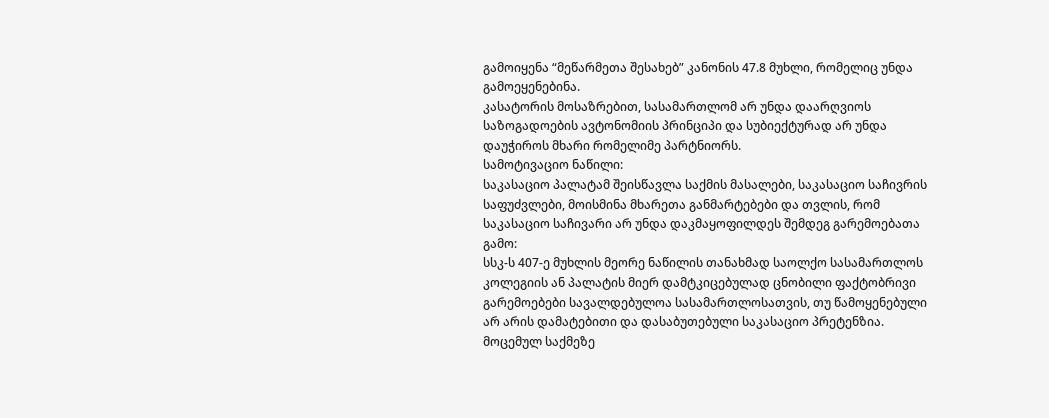გამოიყენა “მეწარმეთა შესახებ” კანონის 47.8 მუხლი, რომელიც უნდა გამოეყენებინა.
კასატორის მოსაზრებით, სასამართლომ არ უნდა დაარღვიოს საზოგადოების ავტონომიის პრინციპი და სუბიექტურად არ უნდა დაუჭიროს მხარი რომელიმე პარტნიორს.
სამოტივაციო ნაწილი:
საკასაციო პალატამ შეისწავლა საქმის მასალები, საკასაციო საჩივრის საფუძვლები, მოისმინა მხარეთა განმარტებები და თვლის, რომ საკასაციო საჩივარი არ უნდა დაკმაყოფილდეს შემდეგ გარემოებათა გამო:
სსკ-ს 407-ე მუხლის მეორე ნაწილის თანახმად საოლქო სასამართლოს კოლეგიის ან პალატის მიერ დამტკიცებულად ცნობილი ფაქტობრივი გარემოებები სავალდებულოა სასამართლოსათვის, თუ წამოყენებული არ არის დამატებითი და დასაბუთებული საკასაციო პრეტენზია.
მოცემულ საქმეზე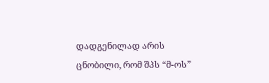დადგენილად არის ცნობილი, რომ შპს “მ-ოს”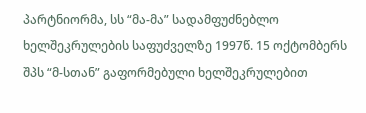პარტნიორმა, სს “მა-მა” სადამფუძნებლო ხელშეკრულების საფუძველზე 1997წ. 15 ოქტომბერს შპს “მ-სთან” გაფორმებული ხელშეკრულებით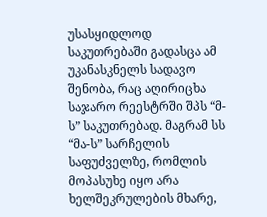უსასყიდლოდ საკუთრებაში გადასცა ამ უკანასკნელს სადავო შენობა, რაც აღირიცხა საჯარო რეესტრში შპს “მ-ს” საკუთრებად. მაგრამ სს “მა-ს” სარჩელის საფუძველზე, რომლის მოპასუხე იყო არა ხელშეკრულების მხარე,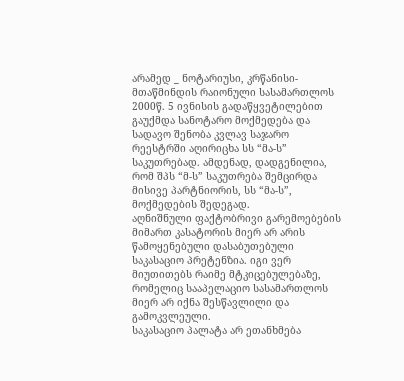არამედ _ ნოტარიუსი, კრწანისი-მთაწმინდის რაიონული სასამართლოს 2000წ. 5 ივნისის გადაწყვეტილებით გაუქმდა სანოტარო მოქმედება და სადავო შენობა კვლავ საჯარო რეესტრში აღირიცხა სს “მა-ს” საკუთრებად. ამდენად, დადგენილია, რომ შპს “მ-ს” საკუთრება შემცირდა მისივე პარტნიორის, სს “მა-ს”, მოქმედების შედეგად.
აღნიშნული ფაქტობრივი გარემოებების მიმართ კასატორის მიერ არ არის წამოყენებული დასაბუთებული საკასაციო პრეტენზია. იგი ვერ მიუთითებს რაიმე მტკიცებულებაზე, რომელიც სააპელაციო სასამართლოს მიერ არ იქნა შესწავლილი და გამოკვლეული.
საკასაციო პალატა არ ეთანხმება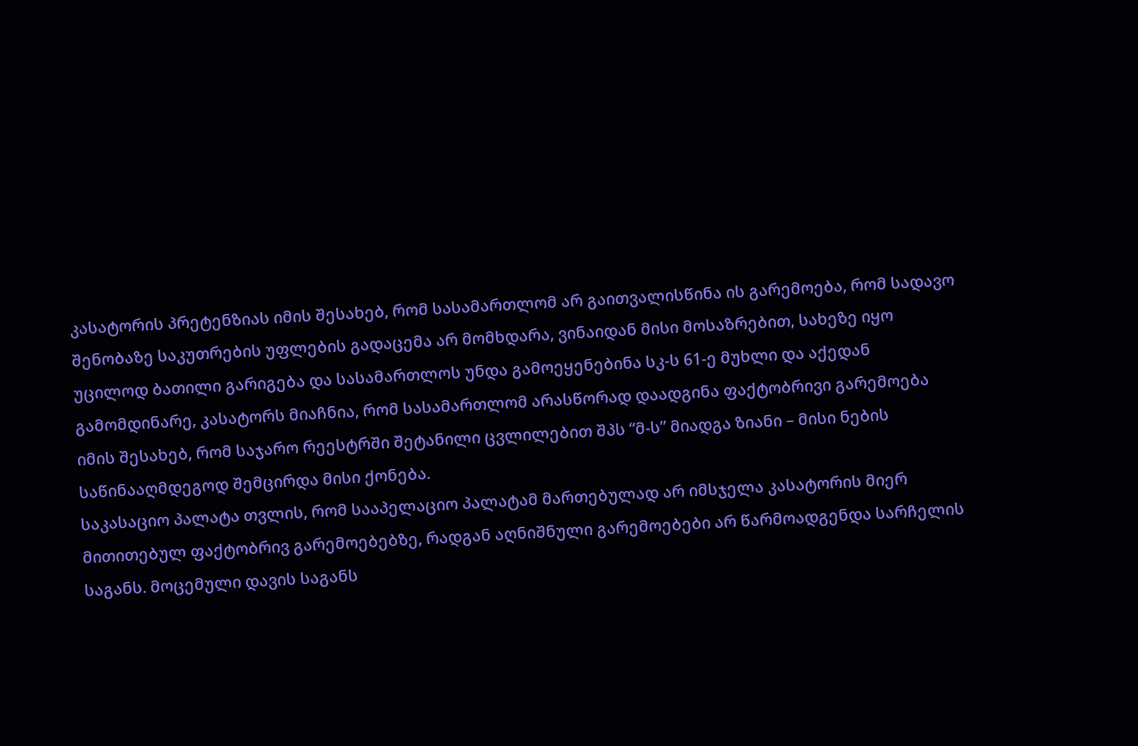კასატორის პრეტენზიას იმის შესახებ, რომ სასამართლომ არ გაითვალისწინა ის გარემოება, რომ სადავო შენობაზე საკუთრების უფლების გადაცემა არ მომხდარა, ვინაიდან მისი მოსაზრებით, სახეზე იყო უცილოდ ბათილი გარიგება და სასამართლოს უნდა გამოეყენებინა სკ-ს 61-ე მუხლი და აქედან გამომდინარე, კასატორს მიაჩნია, რომ სასამართლომ არასწორად დაადგინა ფაქტობრივი გარემოება იმის შესახებ, რომ საჯარო რეესტრში შეტანილი ცვლილებით შპს “მ-ს” მიადგა ზიანი – მისი ნების საწინააღმდეგოდ შემცირდა მისი ქონება.
საკასაციო პალატა თვლის, რომ სააპელაციო პალატამ მართებულად არ იმსჯელა კასატორის მიერ მითითებულ ფაქტობრივ გარემოებებზე, რადგან აღნიშნული გარემოებები არ წარმოადგენდა სარჩელის საგანს. მოცემული დავის საგანს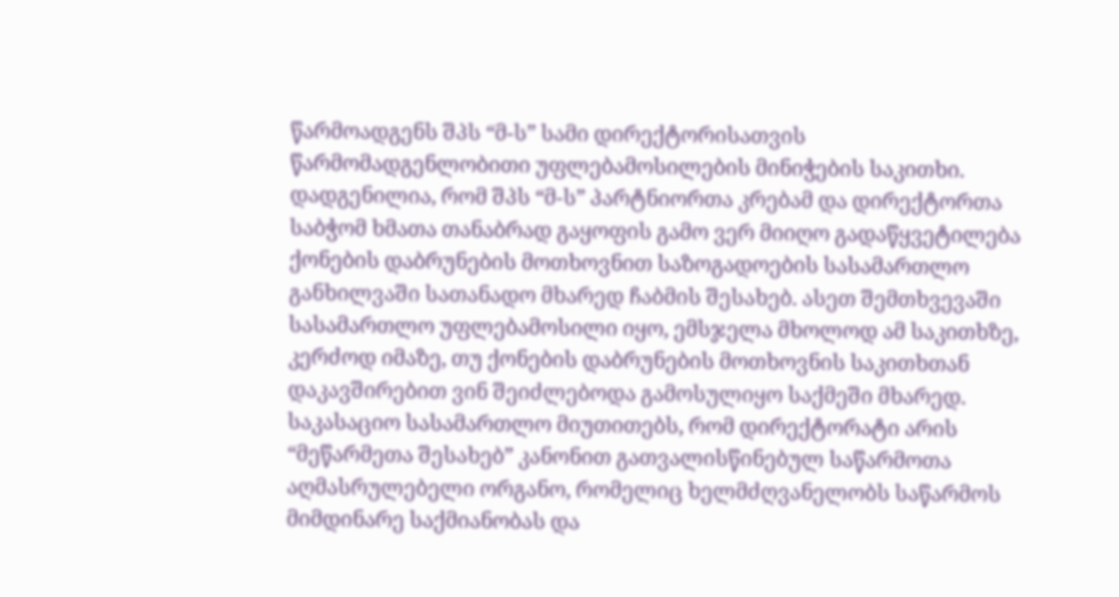წარმოადგენს შპს “მ-ს” სამი დირექტორისათვის წარმომადგენლობითი უფლებამოსილების მინიჭების საკითხი.
დადგენილია, რომ შპს “მ-ს” პარტნიორთა კრებამ და დირექტორთა საბჭომ ხმათა თანაბრად გაყოფის გამო ვერ მიიღო გადაწყვეტილება ქონების დაბრუნების მოთხოვნით საზოგადოების სასამართლო განხილვაში სათანადო მხარედ ჩაბმის შესახებ. ასეთ შემთხვევაში სასამართლო უფლებამოსილი იყო, ემსჯელა მხოლოდ ამ საკითხზე, კერძოდ იმაზე, თუ ქონების დაბრუნების მოთხოვნის საკითხთან დაკავშირებით ვინ შეიძლებოდა გამოსულიყო საქმეში მხარედ.
საკასაციო სასამართლო მიუთითებს, რომ დირექტორატი არის “მეწარმეთა შესახებ” კანონით გათვალისწინებულ საწარმოთა აღმასრულებელი ორგანო, რომელიც ხელმძღვანელობს საწარმოს მიმდინარე საქმიანობას და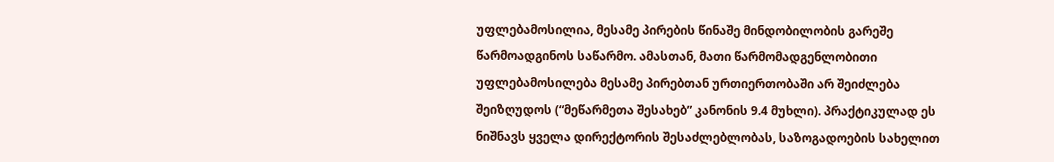უფლებამოსილია, მესამე პირების წინაშე მინდობილობის გარეშე წარმოადგინოს საწარმო. ამასთან, მათი წარმომადგენლობითი უფლებამოსილება მესამე პირებთან ურთიერთობაში არ შეიძლება შეიზღუდოს (“მეწარმეთა შესახებ” კანონის 9.4 მუხლი). პრაქტიკულად ეს ნიშნავს ყველა დირექტორის შესაძლებლობას, საზოგადოების სახელით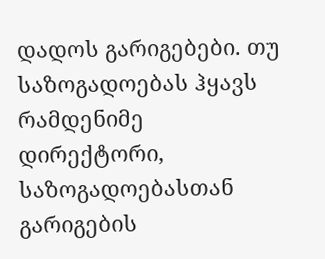დადოს გარიგებები. თუ საზოგადოებას ჰყავს რამდენიმე დირექტორი, საზოგადოებასთან გარიგების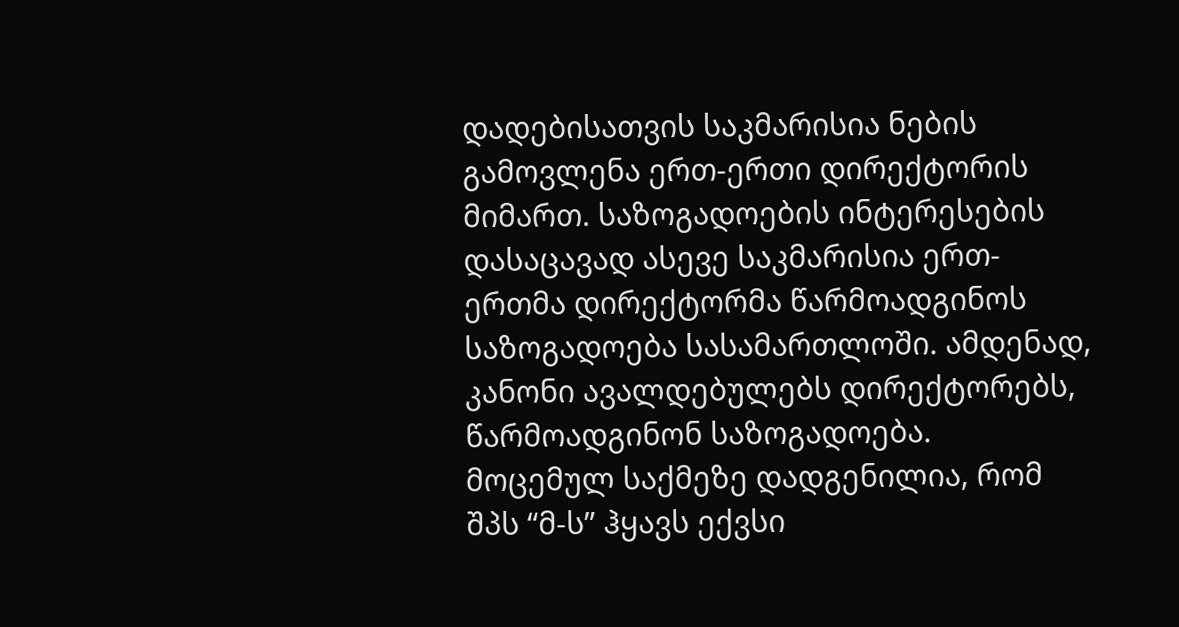დადებისათვის საკმარისია ნების გამოვლენა ერთ-ერთი დირექტორის მიმართ. საზოგადოების ინტერესების დასაცავად ასევე საკმარისია ერთ-ერთმა დირექტორმა წარმოადგინოს საზოგადოება სასამართლოში. ამდენად, კანონი ავალდებულებს დირექტორებს, წარმოადგინონ საზოგადოება.
მოცემულ საქმეზე დადგენილია, რომ შპს “მ-ს” ჰყავს ექვსი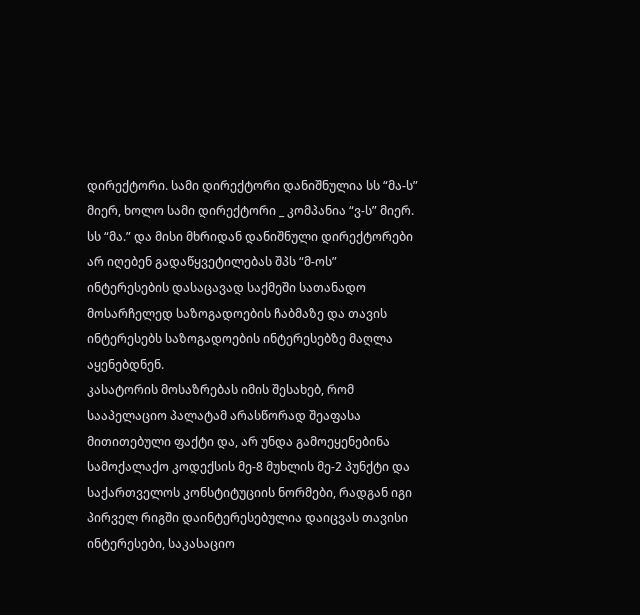დირექტორი. სამი დირექტორი დანიშნულია სს “მა-ს” მიერ, ხოლო სამი დირექტორი _ კომპანია “ვ-ს” მიერ. სს “მა.” და მისი მხრიდან დანიშნული დირექტორები არ იღებენ გადაწყვეტილებას შპს “მ-ოს” ინტერესების დასაცავად საქმეში სათანადო მოსარჩელედ საზოგადოების ჩაბმაზე და თავის ინტერესებს საზოგადოების ინტერესებზე მაღლა აყენებდნენ.
კასატორის მოსაზრებას იმის შესახებ, რომ სააპელაციო პალატამ არასწორად შეაფასა მითითებული ფაქტი და, არ უნდა გამოეყენებინა სამოქალაქო კოდექსის მე-8 მუხლის მე-2 პუნქტი და საქართველოს კონსტიტუციის ნორმები, რადგან იგი პირველ რიგში დაინტერესებულია დაიცვას თავისი ინტერესები, საკასაციო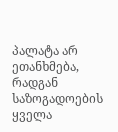პალატა არ ეთანხმება, რადგან საზოგადოების ყველა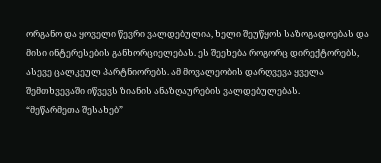ორგანო და ყოველი წევრი ვალდებულია, ხელი შეუწყოს საზოგადოებას და მისი ინტერესების განხორციელებას. ეს შეეხება როგორც დირექტორებს, ასევე ცალკეულ პარტნიორებს. ამ მოვალეობის დარღვევა ყველა შემთხვევაში იწვევს ზიანის ანაზღაურების ვალდებულებას.
“მეწარმეთა შესახებ”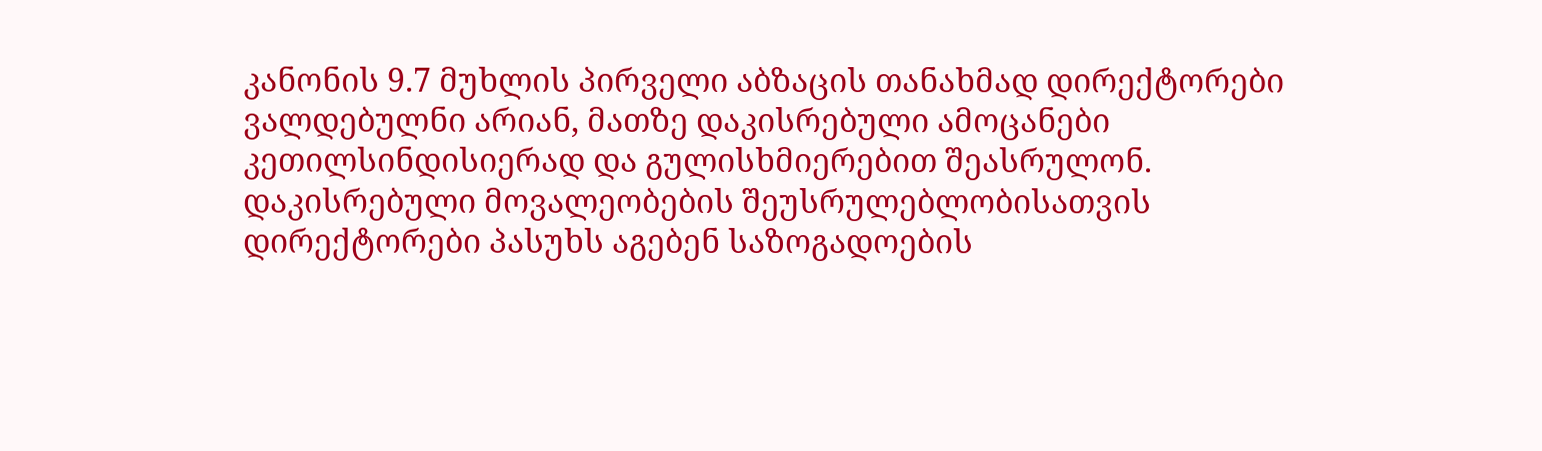კანონის 9.7 მუხლის პირველი აბზაცის თანახმად დირექტორები ვალდებულნი არიან, მათზე დაკისრებული ამოცანები კეთილსინდისიერად და გულისხმიერებით შეასრულონ. დაკისრებული მოვალეობების შეუსრულებლობისათვის დირექტორები პასუხს აგებენ საზოგადოების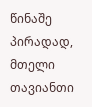წინაშე პირადად, მთელი თავიანთი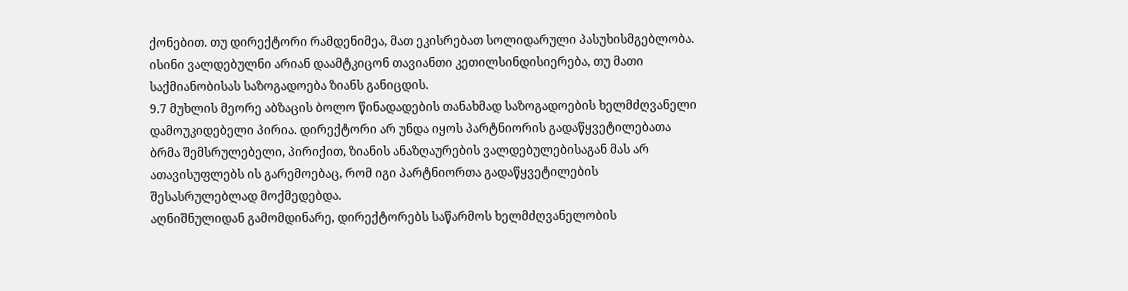ქონებით. თუ დირექტორი რამდენიმეა, მათ ეკისრებათ სოლიდარული პასუხისმგებლობა. ისინი ვალდებულნი არიან დაამტკიცონ თავიანთი კეთილსინდისიერება, თუ მათი საქმიანობისას საზოგადოება ზიანს განიცდის.
9.7 მუხლის მეორე აბზაცის ბოლო წინადადების თანახმად საზოგადოების ხელმძღვანელი დამოუკიდებელი პირია. დირექტორი არ უნდა იყოს პარტნიორის გადაწყვეტილებათა ბრმა შემსრულებელი, პირიქით, ზიანის ანაზღაურების ვალდებულებისაგან მას არ ათავისუფლებს ის გარემოებაც, რომ იგი პარტნიორთა გადაწყვეტილების შესასრულებლად მოქმედებდა.
აღნიშნულიდან გამომდინარე, დირექტორებს საწარმოს ხელმძღვანელობის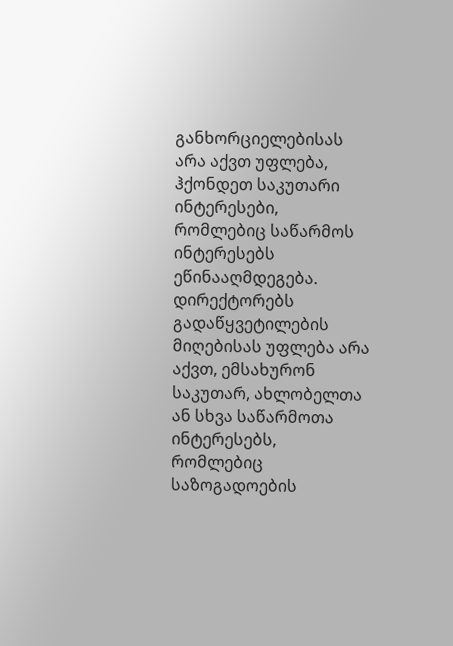განხორციელებისას არა აქვთ უფლება, ჰქონდეთ საკუთარი ინტერესები, რომლებიც საწარმოს ინტერესებს ეწინააღმდეგება. დირექტორებს გადაწყვეტილების მიღებისას უფლება არა აქვთ, ემსახურონ საკუთარ, ახლობელთა ან სხვა საწარმოთა ინტერესებს, რომლებიც საზოგადოების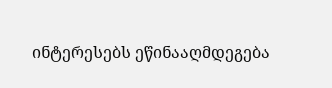ინტერესებს ეწინააღმდეგება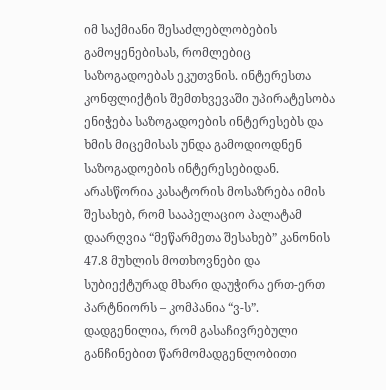იმ საქმიანი შესაძლებლობების გამოყენებისას, რომლებიც საზოგადოებას ეკუთვნის. ინტერესთა კონფლიქტის შემთხვევაში უპირატესობა ენიჭება საზოგადოების ინტერესებს და ხმის მიცემისას უნდა გამოდიოდნენ საზოგადოების ინტერესებიდან.
არასწორია კასატორის მოსაზრება იმის შესახებ, რომ სააპელაციო პალატამ დაარღვია “მეწარმეთა შესახებ” კანონის 47.8 მუხლის მოთხოვნები და სუბიექტურად მხარი დაუჭირა ერთ-ერთ პარტნიორს – კომპანია “ვ-ს”. დადგენილია, რომ გასაჩივრებული განჩინებით წარმომადგენლობითი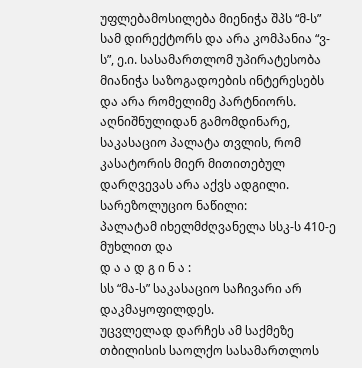უფლებამოსილება მიენიჭა შპს “მ-ს” სამ დირექტორს და არა კომპანია “ვ-ს”, ე.ი. სასამართლომ უპირატესობა მიანიჭა საზოგადოების ინტერესებს და არა რომელიმე პარტნიორს.
აღნიშნულიდან გამომდინარე, საკასაციო პალატა თვლის, რომ კასატორის მიერ მითითებულ დარღვევას არა აქვს ადგილი.
სარეზოლუციო ნაწილი:
პალატამ იხელმძღვანელა სსკ-ს 410-ე მუხლით და
დ ა ა დ გ ი ნ ა :
სს “მა-ს” საკასაციო საჩივარი არ დაკმაყოფილდეს.
უცვლელად დარჩეს ამ საქმეზე თბილისის საოლქო სასამართლოს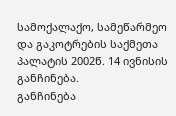სამოქალაქო, სამეწარმეო და გაკოტრების საქმეთა პალატის 2002წ. 14 ივნისის განჩინება.
განჩინება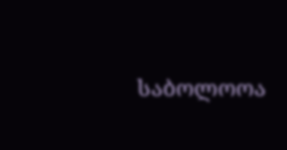საბოლოოა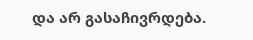და არ გასაჩივრდება.